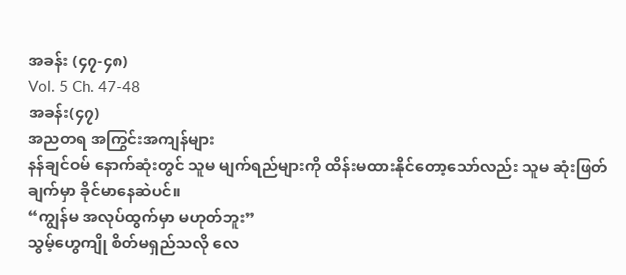အခန်း (၄၇-၄၈)
Vol. 5 Ch. 47-48
အခန်း(၄၇)
အညတရ အကြွင်းအကျန်များ
နန်ချင်ဝမ် နောက်ဆုံးတွင် သူမ မျက်ရည်များကို ထိန်းမထားနိုင်တော့သော်လည်း သူမ ဆုံးဖြတ်ချက်မှာ ခိုင်မာနေဆဲပင်။
“ကျွန်မ အလုပ်ထွက်မှာ မဟုတ်ဘူး”
သွမ့်ဟွေကျို စိတ်မရှည်သလို လေ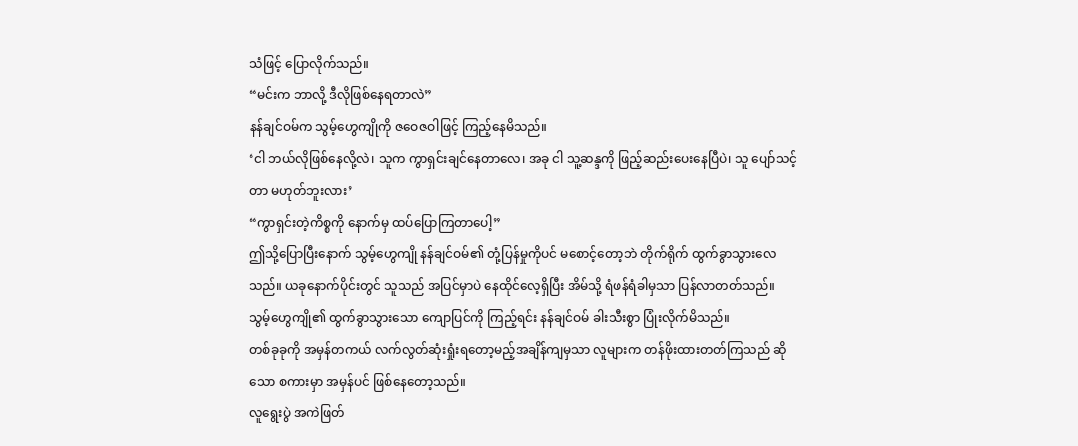သံဖြင့် ပြောလိုက်သည်။
“မင်းက ဘာလို့ ဒီလိုဖြစ်နေရတာလဲ”
နန်ချင်ဝမ်က သွမ့်ဟွေကျိုကို ဇဝေဇဝါဖြင့် ကြည့်နေမိသည်။
‘ငါ ဘယ်လိုဖြစ်နေလို့လဲ၊ သူက ကွာရှင်းချင်နေတာလေ၊ အခု ငါ သူ့ဆန္ဒကို ဖြည့်ဆည်းပေးနေပြီပဲ၊ သူ ပျော်သင့်တာ မဟုတ်ဘူးလား’
“ကွာရှင်းတဲ့ကိစ္စကို နောက်မှ ထပ်ပြောကြတာပေါ့”
ဤသို့ပြောပြီးနောက် သွမ့်ဟွေကျို နန်ချင်ဝမ်၏ တုံ့ပြန်မှုကိုပင် မစောင့်တော့ဘဲ တိုက်ရိုက် ထွက်ခွာသွားလေသည်။ ယခုနောက်ပိုင်းတွင် သူသည် အပြင်မှာပဲ နေထိုင်လေ့ရှိပြီး အိမ်သို့ ရံဖန်ရံခါမှသာ ပြန်လာတတ်သည်။
သွမ့်ဟွေကျို၏ ထွက်ခွာသွားသော ကျောပြင်ကို ကြည့်ရင်း နန်ချင်ဝမ် ခါးသီးစွာ ပြုံးလိုက်မိသည်။
တစ်ခုခုကို အမှန်တကယ် လက်လွတ်ဆုံးရှုံးရတော့မည့်အချိန်ကျမှသာ လူများက တန်ဖိုးထားတတ်ကြသည် ဆိုသော စကားမှာ အမှန်ပင် ဖြစ်နေတော့သည်။
လူရွေးပွဲ အကဲဖြတ်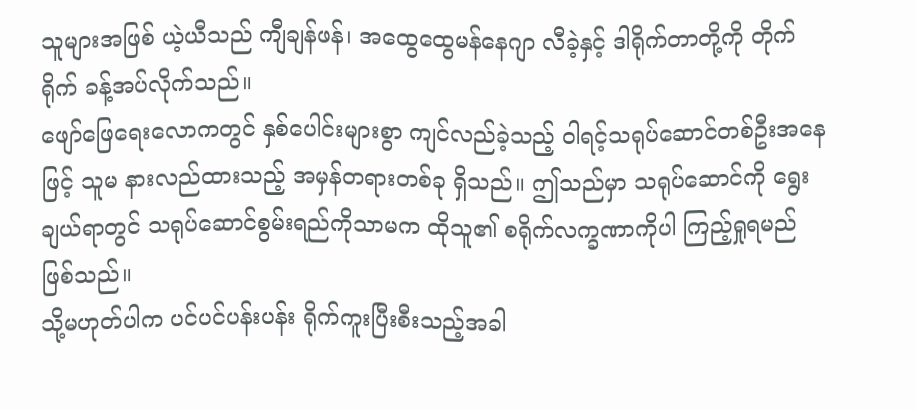သူများအဖြစ် ယဲ့ယီသည် ကျီချန်ဖန်၊ အထွေထွေမန်နေဂျာ လီခဲ့နှင့် ဒါရိုက်တာတို့ကို တိုက်ရိုက် ခန့်အပ်လိုက်သည်။
ဖျော်ဖြေရေးလောကတွင် နှစ်ပေါင်းများစွာ ကျင်လည်ခဲ့သည့် ဝါရင့်သရုပ်ဆောင်တစ်ဦးအနေဖြင့် သူမ နားလည်ထားသည့် အမှန်တရားတစ်ခု ရှိသည်။ ဤသည်မှာ သရုပ်ဆောင်ကို ရွေးချယ်ရာတွင် သရုပ်ဆောင်စွမ်းရည်ကိုသာမက ထိုသူ၏ စရိုက်လက္ခဏာကိုပါ ကြည့်ရှုရမည် ဖြစ်သည်။
သို့မဟုတ်ပါက ပင်ပင်ပန်းပန်း ရိုက်ကူးပြီးစီးသည့်အခါ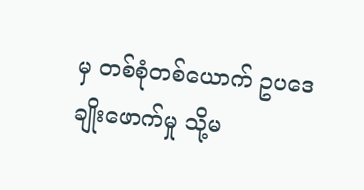မှ တစ်စုံတစ်ယောက် ဥပဒေချိုးဖောက်မှု သို့မ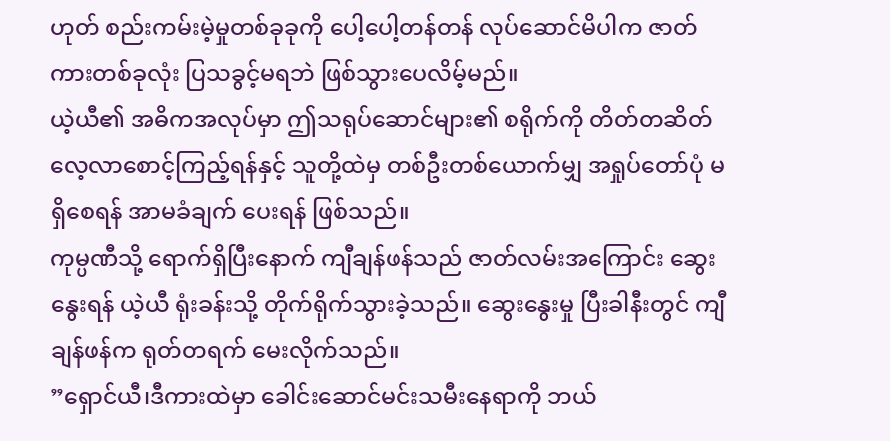ဟုတ် စည်းကမ်းမဲ့မှုတစ်ခုခုကို ပေါ့ပေါ့တန်တန် လုပ်ဆောင်မိပါက ဇာတ်ကားတစ်ခုလုံး ပြသခွင့်မရဘဲ ဖြစ်သွားပေလိမ့်မည်။
ယဲ့ယီ၏ အဓိကအလုပ်မှာ ဤသရုပ်ဆောင်များ၏ စရိုက်ကို တိတ်တဆိတ် လေ့လာစောင့်ကြည့်ရန်နှင့် သူတို့ထဲမှ တစ်ဦးတစ်ယောက်မျှ အရှုပ်တော်ပုံ မရှိစေရန် အာမခံချက် ပေးရန် ဖြစ်သည်။
ကုမ္ပဏီသို့ ရောက်ရှိပြီးနောက် ကျီချန်ဖန်သည် ဇာတ်လမ်းအကြောင်း ဆွေးနွေးရန် ယဲ့ယီ ရုံးခန်းသို့ တိုက်ရိုက်သွားခဲ့သည်။ ဆွေးနွေးမှု ပြီးခါနီးတွင် ကျီချန်ဖန်က ရုတ်တရက် မေးလိုက်သည်။
”ရှောင်ယီ၊ဒီကားထဲမှာ ခေါင်းဆောင်မင်းသမီးနေရာကို ဘယ်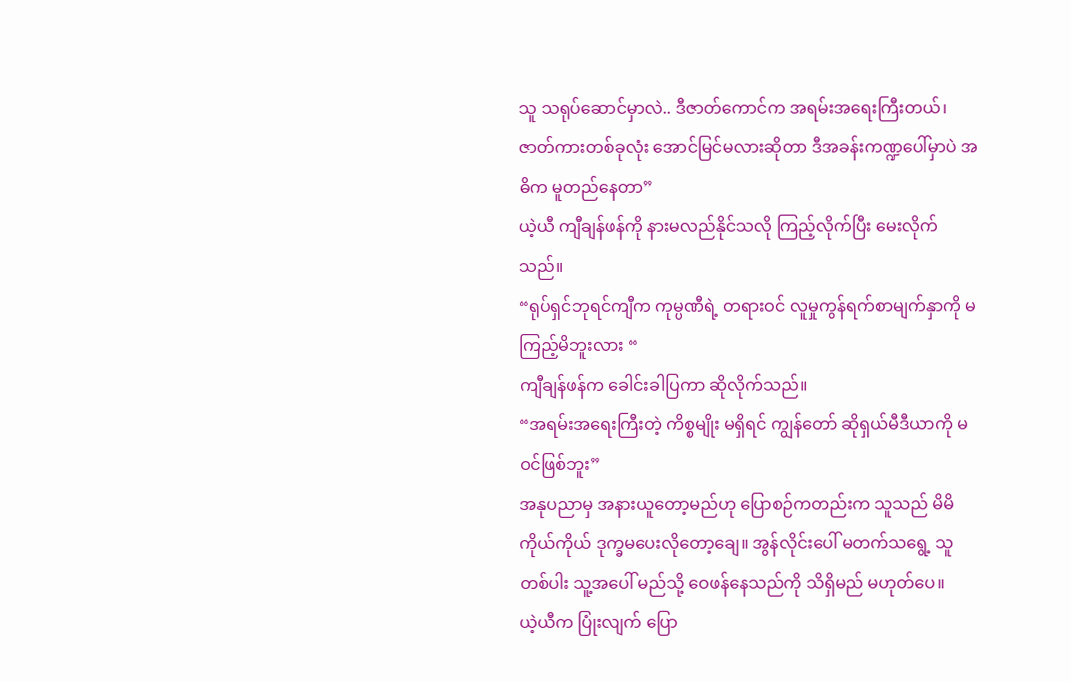သူ သရုပ်ဆောင်မှာလဲ.. ဒီဇာတ်ကောင်က အရမ်းအရေးကြီးတယ်၊ ဇာတ်ကားတစ်ခုလုံး အောင်မြင်မလားဆိုတာ ဒီအခန်းကဏ္ဍပေါ်မှာပဲ အဓိက မူတည်နေတာ”
ယဲ့ယီ ကျီချန်ဖန်ကို နားမလည်နိုင်သလို ကြည့်လိုက်ပြီး မေးလိုက်သည်။
“ရုပ်ရှင်ဘုရင်ကျီက ကုမ္ပဏီရဲ့ တရားဝင် လူမှုကွန်ရက်စာမျက်နှာကို မကြည့်မိဘူးလား “
ကျီချန်ဖန်က ခေါင်းခါပြကာ ဆိုလိုက်သည်။
“အရမ်းအရေးကြီးတဲ့ ကိစ္စမျိုး မရှိရင် ကျွန်တော် ဆိုရှယ်မီဒီယာကို မဝင်ဖြစ်ဘူး”
အနုပညာမှ အနားယူတော့မည်ဟု ပြောစဉ်ကတည်းက သူသည် မိမိကိုယ်ကိုယ် ဒုက္ခမပေးလိုတော့ချေ။ အွန်လိုင်းပေါ် မတက်သရွေ့ သူတစ်ပါး သူ့အပေါ် မည်သို့ ဝေဖန်နေသည်ကို သိရှိမည် မဟုတ်ပေ။
ယဲ့ယီက ပြုံးလျက် ပြော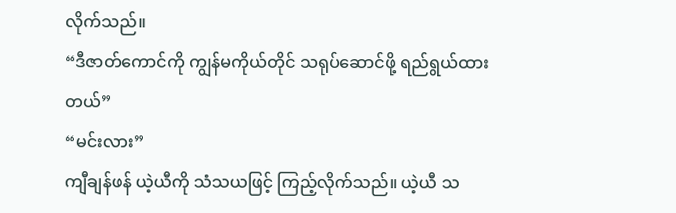လိုက်သည်။
“ဒီဇာတ်ကောင်ကို ကျွန်မကိုယ်တိုင် သရုပ်ဆောင်ဖို့ ရည်ရွယ်ထားတယ်”
“မင်းလား”
ကျီချန်ဖန် ယဲ့ယီကို သံသယဖြင့် ကြည့်လိုက်သည်။ ယဲ့ယီ သ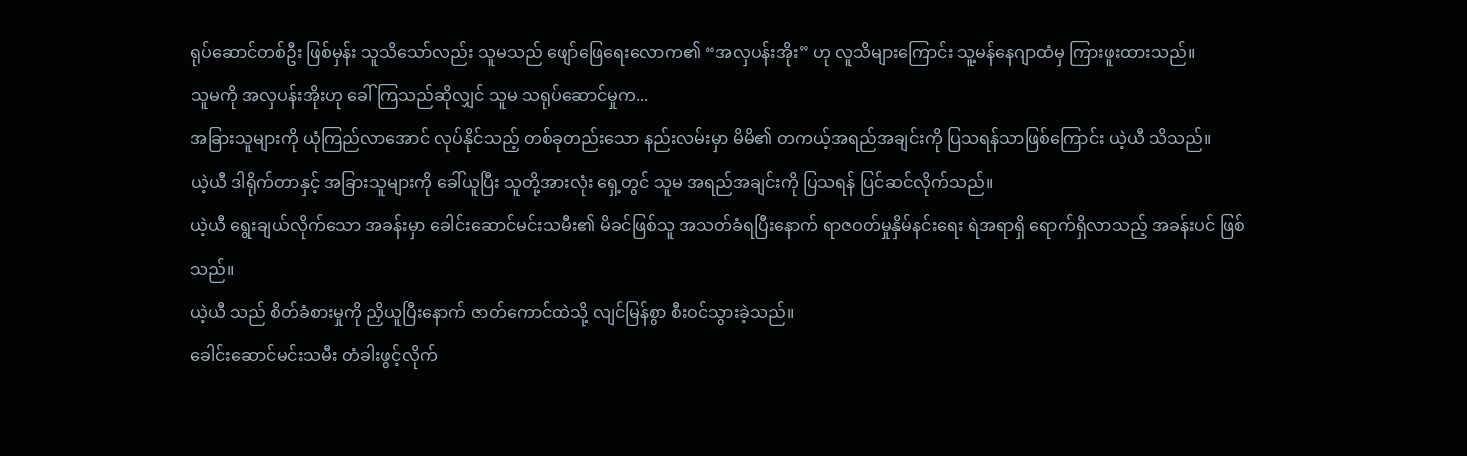ရုပ်ဆောင်တစ်ဦး ဖြစ်မှန်း သူသိသော်လည်း သူမသည် ဖျော်ဖြေရေးလောက၏ “အလှပန်းအိုး” ဟု လူသိများကြောင်း သူ့မန်နေဂျာထံမှ ကြားဖူးထားသည်။
သူမကို အလှပန်းအိုးဟု ခေါ်ကြသည်ဆိုလျှင် သူမ သရုပ်ဆောင်မှုက...
အခြားသူများကို ယုံကြည်လာအောင် လုပ်နိုင်သည့် တစ်ခုတည်းသော နည်းလမ်းမှာ မိမိ၏ တကယ့်အရည်အချင်းကို ပြသရန်သာဖြစ်ကြောင်း ယဲ့ယီ သိသည်။
ယဲ့ယီ ဒါရိုက်တာနှင့် အခြားသူများကို ခေါ်ယူပြီး သူတို့အားလုံး ရှေ့တွင် သူမ အရည်အချင်းကို ပြသရန် ပြင်ဆင်လိုက်သည်။
ယဲ့ယီ ရွေးချယ်လိုက်သော အခန်းမှာ ခေါင်းဆောင်မင်းသမီး၏ မိခင်ဖြစ်သူ အသတ်ခံရပြီးနောက် ရာဇဝတ်မှုနှိမ်နင်းရေး ရဲအရာရှိ ရောက်ရှိလာသည့် အခန်းပင် ဖြစ်သည်။
ယဲ့ယီ သည် စိတ်ခံစားမှုကို ညှိယူပြီးနောက် ဇာတ်ကောင်ထဲသို့ လျင်မြန်စွာ စီးဝင်သွားခဲ့သည်။
ခေါင်းဆောင်မင်းသမီး တံခါးဖွင့်လိုက်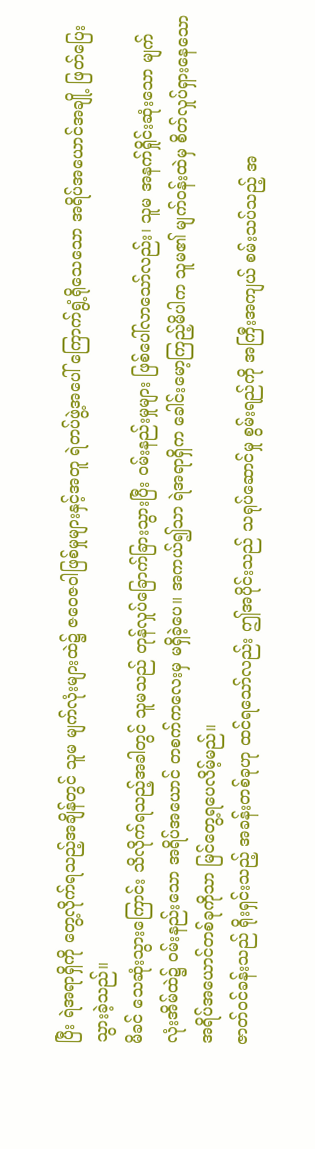ပြီး ရဲအရာရှိကို တွေ့လိုက်ရသည့်အချိန်တွင် သူမ မျက်လုံးများထဲ၌ ဇဝေဇဝါဖြစ်မှုများနှင့်အတူ ရဲတပ်ဖွဲ့အပေါ် ကြောက်ရွံ့ရိုသေသော အရိပ်အယောင်အချို့ ဖြတ်ပြေးသွားခဲ့သည်။
မိခင် သေဆုံးသွားကြောင်း သိလိုက်ရသည့်အခါတွင် သူမသည် တုန်လှုပ်ခြောက်ခြားသွားပြီး ဝမ်းနည်းမှုများ ဖြစ်ပေါ်လာသော်လည်း၊ သူမ အနက်ရှိုင်းဆုံးသော မျက်လုံးအိမ်ထဲ၌ ဝမ်းနည်းသော အရိပ်အယောင် တစက်ကလေးမှ မရှိခဲ့ပေ။ အကယ်၍သာ ရဲအရာရှိက ခေါင်းမော့ကြည့်မိပါက သူမ၏ မျက်ဝန်းထဲမှ စိတ်လှုပ်ရှားနေသော အရိပ်အယောင်တစ်ခုကိုသာ မြင်တွေ့ရပေလိမ့်မည်။
ဇာတ်ဝင်ခန်းသည် ရိုးရှင်းသည့် အခန်းတစ်ခုဟု ထင်ရသော်လည်း ဤအပိုင်းသည် သရုပ်ဆောင်မှု စွမ်းရည်ကို အကြီးအကျယ် စမ်းသပ်သည့် အ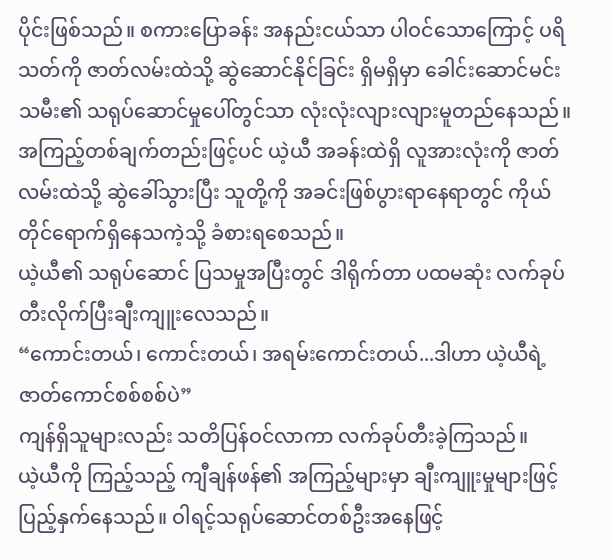ပိုင်းဖြစ်သည်။ စကားပြောခန်း အနည်းငယ်သာ ပါဝင်သောကြောင့် ပရိသတ်ကို ဇာတ်လမ်းထဲသို့ ဆွဲဆောင်နိုင်ခြင်း ရှိမရှိမှာ ခေါင်းဆောင်မင်းသမီး၏ သရုပ်ဆောင်မှုပေါ်တွင်သာ လုံးလုံးလျားလျားမူတည်နေသည်။
အကြည့်တစ်ချက်တည်းဖြင့်ပင် ယဲ့ယီ အခန်းထဲရှိ လူအားလုံးကို ဇာတ်လမ်းထဲသို့ ဆွဲခေါ်သွားပြီး သူတို့ကို အခင်းဖြစ်ပွားရာနေရာတွင် ကိုယ်တိုင်ရောက်ရှိနေသကဲ့သို့ ခံစားရစေသည်။
ယဲ့ယီ၏ သရုပ်ဆောင် ပြသမှုအပြီးတွင် ဒါရိုက်တာ ပထမဆုံး လက်ခုပ်တီးလိုက်ပြီးချီးကျူးလေသည်။
“ကောင်းတယ်၊ ကောင်းတယ်၊ အရမ်းကောင်းတယ်...ဒါဟာ ယဲ့ယီရဲ့ ဇာတ်ကောင်စစ်စစ်ပဲ”
ကျန်ရှိသူများလည်း သတိပြန်ဝင်လာကာ လက်ခုပ်တီးခဲ့ကြသည်။
ယဲ့ယီကို ကြည့်သည့် ကျီချန်ဖန်၏ အကြည့်များမှာ ချီးကျူးမှုများဖြင့် ပြည့်နှက်နေသည်။ ဝါရင့်သရုပ်ဆောင်တစ်ဦးအနေဖြင့်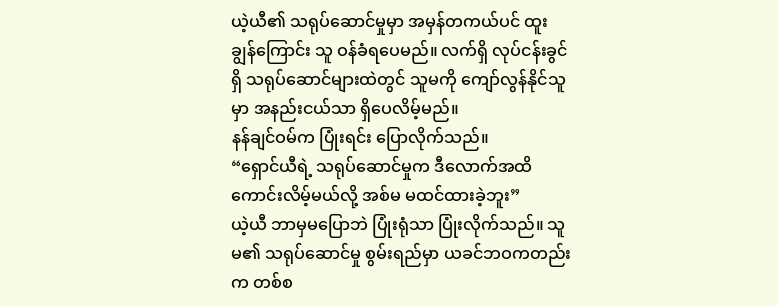ယဲ့ယီ၏ သရုပ်ဆောင်မှုမှာ အမှန်တကယ်ပင် ထူးချွန်ကြောင်း သူ ဝန်ခံရပေမည်။ လက်ရှိ လုပ်ငန်းခွင်ရှိ သရုပ်ဆောင်များထဲတွင် သူမကို ကျော်လွန်နိုင်သူမှာ အနည်းငယ်သာ ရှိပေလိမ့်မည်။
နန်ချင်ဝမ်က ပြုံးရင်း ပြောလိုက်သည်။
“ရှောင်ယီရဲ့ သရုပ်ဆောင်မှုက ဒီလောက်အထိ ကောင်းလိမ့်မယ်လို့ အစ်မ မထင်ထားခဲ့ဘူး”
ယဲ့ယီ ဘာမှမပြောဘဲ ပြုံးရုံသာ ပြုံးလိုက်သည်။ သူမ၏ သရုပ်ဆောင်မှု စွမ်းရည်မှာ ယခင်ဘဝကတည်းက တစ်စ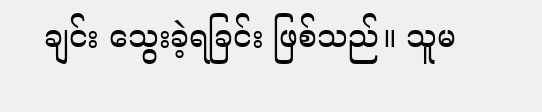ချင်း သွေးခဲ့ရခြင်း ဖြစ်သည်။ သူမ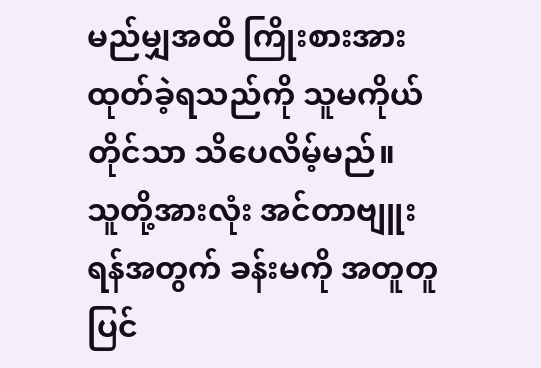မည်မျှအထိ ကြိုးစားအားထုတ်ခဲ့ရသည်ကို သူမကိုယ်တိုင်သာ သိပေလိမ့်မည်။
သူတို့အားလုံး အင်တာဗျူးရန်အတွက် ခန်းမကို အတူတူ ပြင်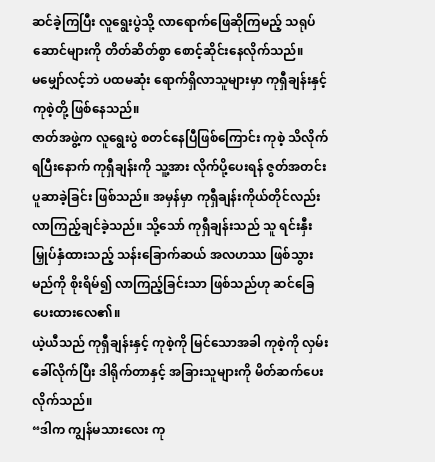ဆင်ခဲ့ကြပြီး လူရွေးပွဲသို့ လာရောက်ဖြေဆိုကြမည့် သရုပ်ဆောင်များကို တိတ်ဆိတ်စွာ စောင့်ဆိုင်းနေလိုက်သည်။
မမျှော်လင့်ဘဲ ပထမဆုံး ရောက်ရှိလာသူများမှာ ကုရှီချန်းနှင့် ကုစဲ့တို့ ဖြစ်နေသည်။
ဇာတ်အဖွဲ့က လူရွေးပွဲ စတင်နေပြီဖြစ်ကြောင်း ကုစဲ့ သိလိုက်ရပြီးနောက် ကုရှီချန်းကို သူ့အား လိုက်ပို့ပေးရန် ဇွတ်အတင်း ပူဆာခဲ့ခြင်း ဖြစ်သည်။ အမှန်မှာ ကုရှီချန်းကိုယ်တိုင်လည်း လာကြည့်ချင်ခဲ့သည်။ သို့သော် ကုရှီချန်းသည် သူ ရင်းနှီးမြှုပ်နှံထားသည့် သန်းခြောက်ဆယ် အလဟဿ ဖြစ်သွားမည်ကို စိုးရိမ်၍ လာကြည့်ခြင်းသာ ဖြစ်သည်ဟု ဆင်ခြေပေးထားလေ၏။
ယဲ့ယီသည် ကုရှီချန်းနှင့် ကုစဲ့ကို မြင်သောအခါ ကုစဲ့ကို လှမ်းခေါ်လိုက်ပြီး ဒါရိုက်တာနှင့် အခြားသူများကို မိတ်ဆက်ပေးလိုက်သည်။
“ဒါက ကျွန်မသားလေး ကု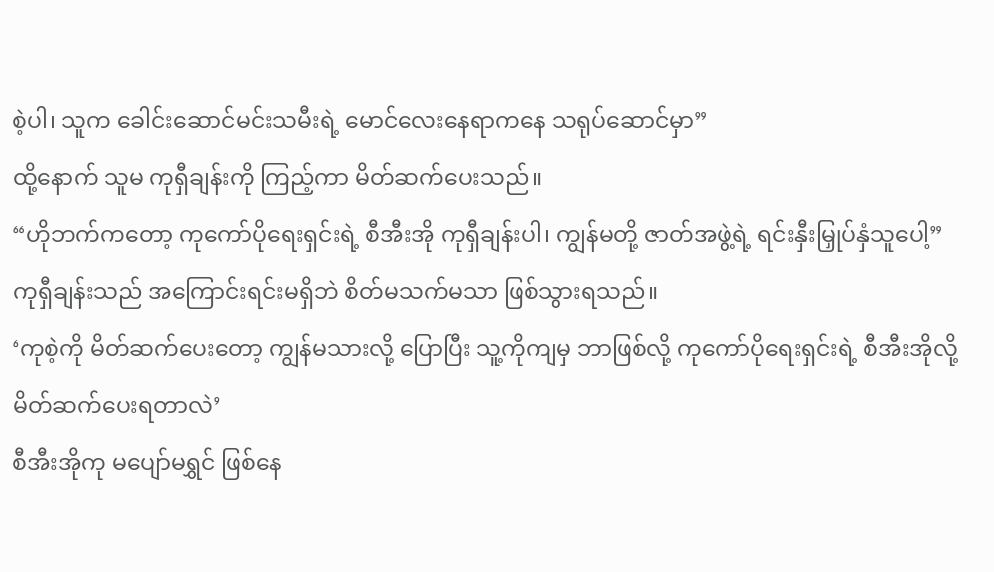စဲ့ပါ၊ သူက ခေါင်းဆောင်မင်းသမီးရဲ့ မောင်လေးနေရာကနေ သရုပ်ဆောင်မှာ”
ထို့နောက် သူမ ကုရှီချန်းကို ကြည့်ကာ မိတ်ဆက်ပေးသည်။
“ဟိုဘက်ကတော့ ကုကော်ပိုရေးရှင်းရဲ့ စီအီးအို ကုရှီချန်းပါ၊ ကျွန်မတို့ ဇာတ်အဖွဲ့ရဲ့ ရင်းနှီးမြှုပ်နှံသူပေါ့”
ကုရှီချန်းသည် အကြောင်းရင်းမရှိဘဲ စိတ်မသက်မသာ ဖြစ်သွားရသည်။
‘ကုစဲ့ကို မိတ်ဆက်ပေးတော့ ကျွန်မသားလို့ ပြောပြီး သူ့ကိုကျမှ ဘာဖြစ်လို့ ကုကော်ပိုရေးရှင်းရဲ့ စီအီးအိုလို့ မိတ်ဆက်ပေးရတာလဲ’
စီအီးအိုကု မပျော်မရွှင် ဖြစ်နေ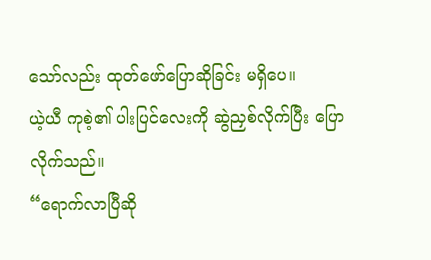သော်လည်း ထုတ်ဖော်ပြောဆိုခြင်း မရှိပေ။
ယဲ့ယီ ကုစဲ့၏ ပါးပြင်လေးကို ဆွဲညှစ်လိုက်ပြီး ပြောလိုက်သည်။
“ရောက်လာပြီဆို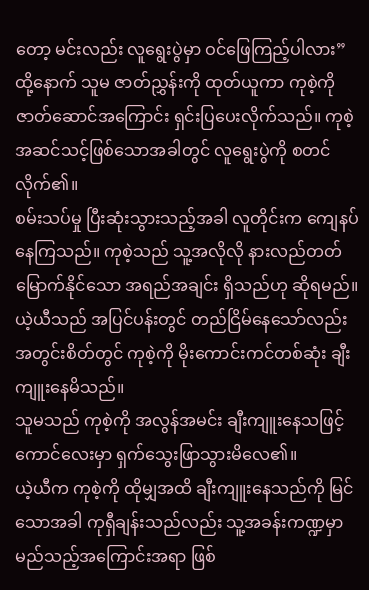တော့ မင်းလည်း လူရွေးပွဲမှာ ဝင်ဖြေကြည့်ပါလား”
ထို့နောက် သူမ ဇာတ်ညွှန်းကို ထုတ်ယူကာ ကုစဲ့ကို ဇာတ်ဆောင်အကြောင်း ရှင်းပြပေးလိုက်သည်။ ကုစဲ့ အဆင်သင့်ဖြစ်သောအခါတွင် လူရွေးပွဲကို စတင်လိုက်၏။
စမ်းသပ်မှု ပြီးဆုံးသွားသည့်အခါ လူတိုင်းက ကျေနပ်နေကြသည်။ ကုစဲ့သည် သူ့အလိုလို နားလည်တတ်မြောက်နိုင်သော အရည်အချင်း ရှိသည်ဟု ဆိုရမည်။
ယဲ့ယီသည် အပြင်ပန်းတွင် တည်ငြိမ်နေသော်လည်း အတွင်းစိတ်တွင် ကုစဲ့ကို မိုးကောင်းကင်တစ်ဆုံး ချီးကျူးနေမိသည်။
သူမသည် ကုစဲ့ကို အလွန်အမင်း ချီးကျူးနေသဖြင့် ကောင်လေးမှာ ရှက်သွေးဖြာသွားမိလေ၏။
ယဲ့ယီက ကုစဲ့ကို ထိုမျှအထိ ချီးကျူးနေသည်ကို မြင်သောအခါ ကုရှီချန်းသည်လည်း သူ့အခန်းကဏ္ဍမှာ မည်သည့်အကြောင်းအရာ ဖြစ်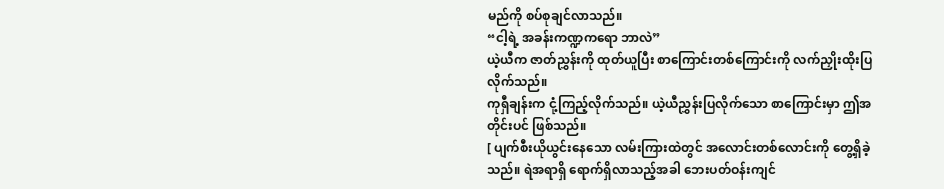မည်ကို စပ်စုချင်လာသည်။
“ငါ့ရဲ့ အခန်းကဏ္ဍကရော ဘာလဲ”
ယဲ့ယီက ဇာတ်ညွှန်းကို ထုတ်ယူပြီး စာကြောင်းတစ်ကြောင်းကို လက်ညှိုးထိုးပြလိုက်သည်။
ကုရှီချန်းက ငုံ့ကြည့်လိုက်သည်။ ယဲ့ယီညွှန်းပြလိုက်သော စာကြောင်းမှာ ဤအတိုင်းပင် ဖြစ်သည်။
[ ပျက်စီးယိုယွင်းနေသော လမ်းကြားထဲတွင် အလောင်းတစ်လောင်းကို တွေ့ရှိခဲ့သည်။ ရဲအရာရှိ ရောက်ရှိလာသည့်အခါ ဘေးပတ်ဝန်းကျင်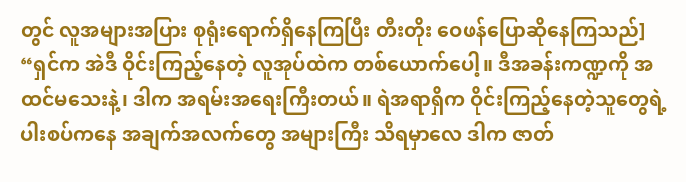တွင် လူအများအပြား စုရုံးရောက်ရှိနေကြပြီး တီးတိုး ဝေဖန်ပြောဆိုနေကြသည်]
“ရှင်က အဲဒီ ဝိုင်းကြည့်နေတဲ့ လူအုပ်ထဲက တစ်ယောက်ပေါ့။ ဒီအခန်းကဏ္ဍကို အထင်မသေးနဲ့၊ ဒါက အရမ်းအရေးကြီးတယ်။ ရဲအရာရှိက ဝိုင်းကြည့်နေတဲ့သူတွေရဲ့ ပါးစပ်ကနေ အချက်အလက်တွေ အများကြီး သိရမှာလေ ဒါက ဇာတ်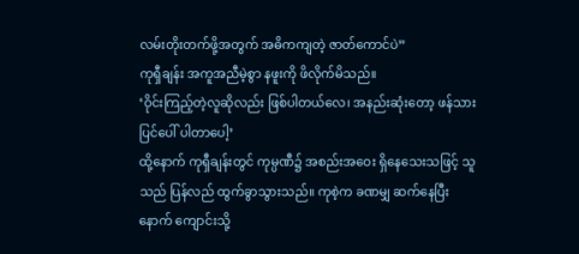လမ်းတိုးတက်ဖို့အတွက် အဓိကကျတဲ့ ဇာတ်ကောင်ပဲ”
ကုရှီချန်း အကူအညီမဲ့စွာ နဖူးကို ဖိလိုက်မိသည်။
‘ဝိုင်းကြည့်တဲ့လူဆိုလည်း ဖြစ်ပါတယ်လေ၊ အနည်းဆုံးတော့ ဖန်သားပြင်ပေါ် ပါတာပေါ့’
ထို့နောက် ကုရှီချန်းတွင် ကုမ္ပဏီ၌ အစည်းအဝေး ရှိနေသေးသဖြင့် သူသည် ပြန်လည် ထွက်ခွာသွားသည်။ ကုစဲ့က ခဏမျှ ဆက်နေပြီးနောက် ကျောင်းသို့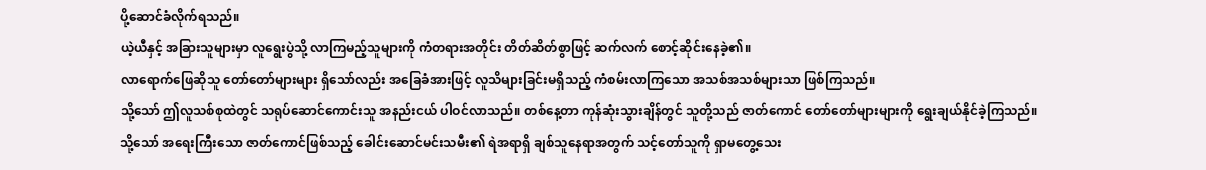ပို့ဆောင်ခံလိုက်ရသည်။
ယဲ့ယီနှင့် အခြားသူများမှာ လူရွေးပွဲသို့ လာကြမည့်သူများကို ကံတရားအတိုင်း တိတ်ဆိတ်စွာဖြင့် ဆက်လက် စောင့်ဆိုင်းနေခဲ့၏။
လာရောက်ဖြေဆိုသူ တော်တော်များများ ရှိသော်လည်း အခြေခံအားဖြင့် လူသိများခြင်းမရှိသည့် ကံစမ်းလာကြသော အသစ်အသစ်များသာ ဖြစ်ကြသည်။
သို့သော် ဤလူသစ်စုထဲတွင် သရုပ်ဆောင်ကောင်းသူ အနည်းငယ် ပါဝင်လာသည်။ တစ်နေ့တာ ကုန်ဆုံးသွားချိန်တွင် သူတို့သည် ဇာတ်ကောင် တော်တော်များများကို ရွေးချယ်နိုင်ခဲ့ကြသည်။
သို့သော် အရေးကြီးသော ဇာတ်ကောင်ဖြစ်သည့် ခေါင်းဆောင်မင်းသမီး၏ ရဲအရာရှိ ချစ်သူနေရာအတွက် သင့်တော်သူကို ရှာမတွေ့သေး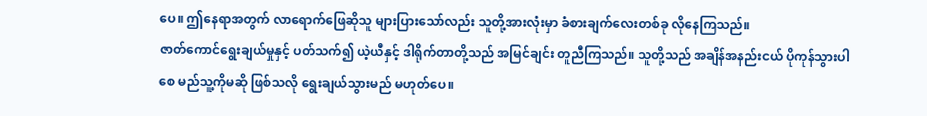ပေ။ ဤနေရာအတွက် လာရောက်ဖြေဆိုသူ များပြားသော်လည်း သူတို့အားလုံးမှာ ခံစားချက်လေးတစ်ခု လိုနေကြသည်။
ဇာတ်ကောင်ရွေးချယ်မှုနှင့် ပတ်သက်၍ ယဲ့ယီနှင့် ဒါရိုက်တာတို့သည် အမြင်ချင်း တူညီကြသည်။ သူတို့သည် အချိန်အနည်းငယ် ပိုကုန်သွားပါစေ မည်သူ့ကိုမဆို ဖြစ်သလို ရွေးချယ်သွားမည် မဟုတ်ပေ။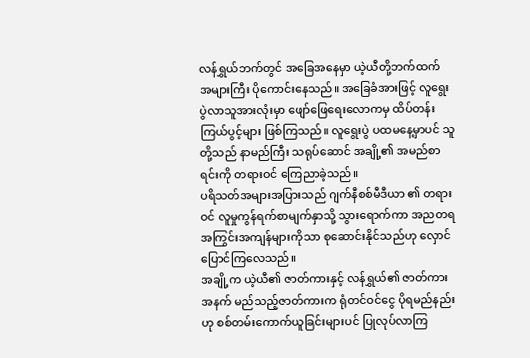လန်ရွှယ်ဘက်တွင် အခြေအနေမှာ ယဲ့ယီတို့ဘက်ထက် အများကြီး ပိုကောင်းနေသည်။ အခြေခံအားဖြင့် လူရွေးပွဲလာသူအားလုံးမှာ ဖျော်ဖြေရေးလောကမှ ထိပ်တန်းကြယ်ပွင့်များ ဖြစ်ကြသည်။ လူရွေးပွဲ ပထမနေ့မှာပင် သူတို့သည် နာမည်ကြီး သရုပ်ဆောင် အချို့၏ အမည်စာရင်းကို တရားဝင် ကြေညာခဲ့သည်။
ပရိသတ်အများအပြားသည် ဂျက်နီစစ်မီဒီယာ ၏ တရားဝင် လူမှုကွန်ရက်စာမျက်နှာသို့ သွားရောက်ကာ အညတရ အကြွင်းအကျန်များကိုသာ စုဆောင်းနိုင်သည်ဟု လှောင်ပြောင်ကြလေသည်။
အချို့က ယဲ့ယီ၏ ဇာတ်ကားနှင့် လန်ရွှယ်၏ ဇာတ်ကားအနက် မည်သည့်ဇာတ်ကားက ရုံတင်ဝင်ငွေ ပိုရမည်နည်းဟု စစ်တမ်းကောက်ယူခြင်းများပင် ပြုလုပ်လာကြ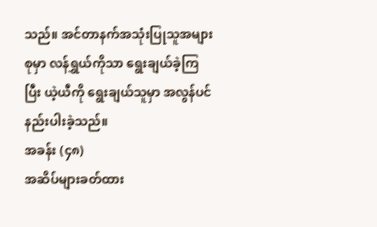သည်။ အင်တာနက်အသုံးပြုသူအများစုမှာ လန်ရွှယ်ကိုသာ ရွေးချယ်ခဲ့ကြပြီး ယဲ့ယီကို ရွေးချယ်သူမှာ အလွန်ပင် နည်းပါးခဲ့သည်။
အခန်း (၄၈)
အဆိပ်များခတ်ထား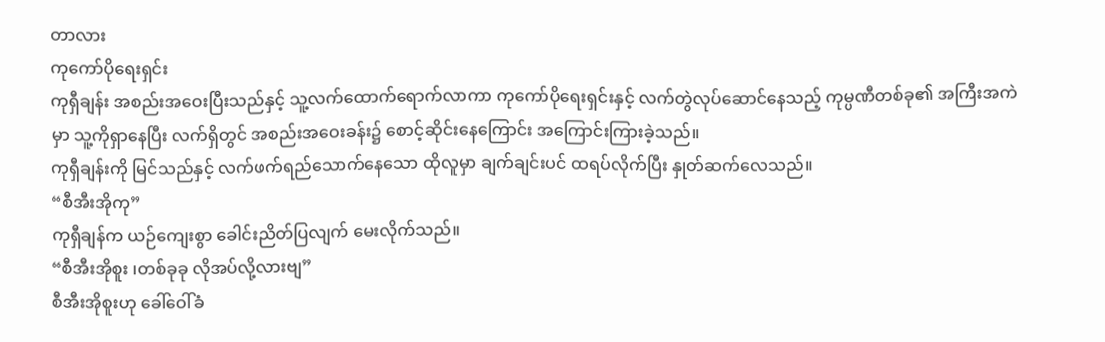တာလား
ကုကော်ပိုရေးရှင်း
ကုရှီချန်း အစည်းအဝေးပြီးသည်နှင့် သူ့လက်ထောက်ရောက်လာကာ ကုကော်ပိုရေးရှင်းနှင့် လက်တွဲလုပ်ဆောင်နေသည့် ကုမ္ပဏီတစ်ခု၏ အကြီးအကဲမှာ သူ့ကိုရှာနေပြီး လက်ရှိတွင် အစည်းအဝေးခန်း၌ စောင့်ဆိုင်းနေကြောင်း အကြောင်းကြားခဲ့သည်။
ကုရှီချန်းကို မြင်သည်နှင့် လက်ဖက်ရည်သောက်နေသော ထိုလူမှာ ချက်ချင်းပင် ထရပ်လိုက်ပြီး နှုတ်ဆက်လေသည်။
“စီအီးအိုကု”
ကုရှီချန်က ယဉ်ကျေးစွာ ခေါင်းညိတ်ပြလျက် မေးလိုက်သည်။
“စီအီးအိုစူး ၊တစ်ခုခု လိုအပ်လို့လားဗျ”
စီအီးအိုစူးဟု ခေါ်ဝေါ်ခံ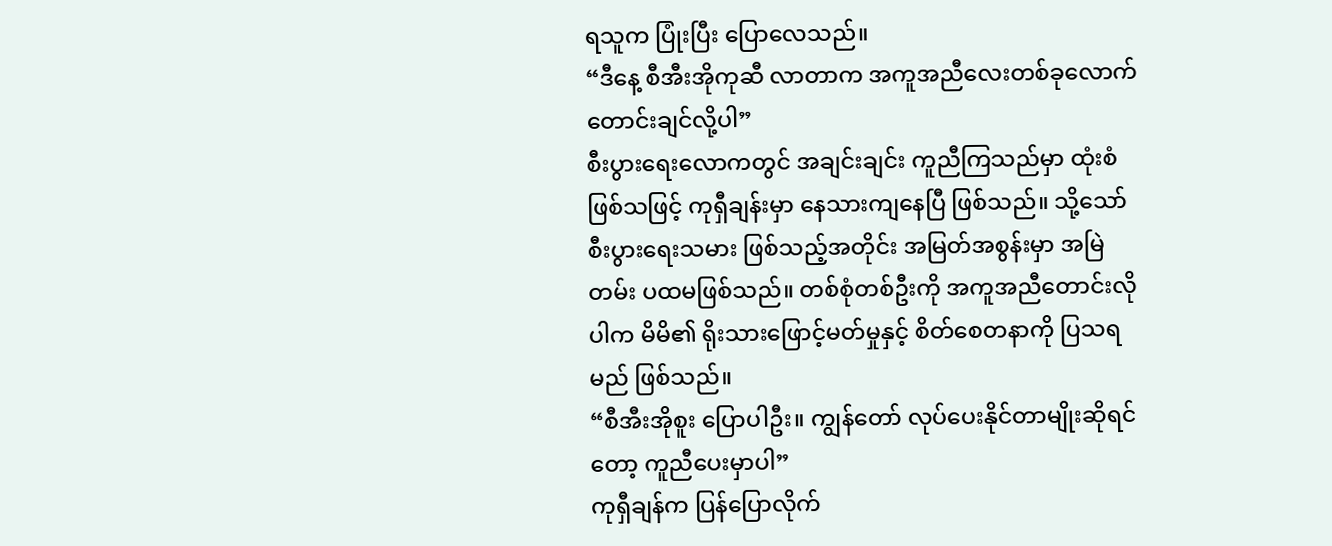ရသူက ပြုံးပြီး ပြောလေသည်။
“ဒီနေ့ စီအီးအိုကုဆီ လာတာက အကူအညီလေးတစ်ခုလောက် တောင်းချင်လို့ပါ”
စီးပွားရေးလောကတွင် အချင်းချင်း ကူညီကြသည်မှာ ထုံးစံဖြစ်သဖြင့် ကုရှီချန်းမှာ နေသားကျနေပြီ ဖြစ်သည်။ သို့သော် စီးပွားရေးသမား ဖြစ်သည့်အတိုင်း အမြတ်အစွန်းမှာ အမြဲတမ်း ပထမဖြစ်သည်။ တစ်စုံတစ်ဦးကို အကူအညီတောင်းလိုပါက မိမိ၏ ရိုးသားဖြောင့်မတ်မှုနှင့် စိတ်စေတနာကို ပြသရမည် ဖြစ်သည်။
“စီအီးအိုစူး ပြောပါဦး။ ကျွန်တော် လုပ်ပေးနိုင်တာမျိုးဆိုရင်တော့ ကူညီပေးမှာပါ”
ကုရှီချန်က ပြန်ပြောလိုက်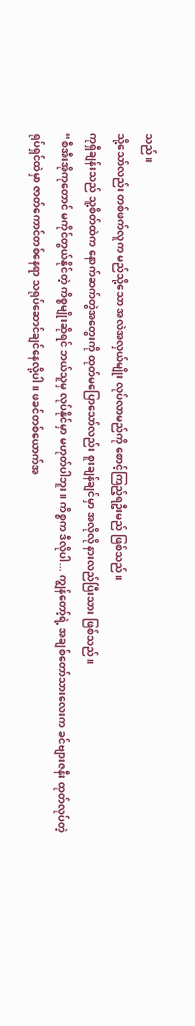သည်။
သို့သော်လည်း တစ်ဖက်လူက မည်သို့သော အလဲအလှယ်မျိုး လုပ်လာမည်ကို စောင့်ကြည့်ရဦးမည် ဖြစ်သည်။
ကုရှီချန်းသည် သူ့စိတ်ထဲက နောက်ဆက်တွဲအတွေးကို ထုတ်မပြောသော်လည်း စူးချန်ချင်မှာ အလိုလို နားလည်ပြီးသား ဖြစ်သည်။
“စီအီးအိုကုတောင် မကိုင်တွယ်နိုင်တဲ့ ကိစ္စမျိုးဆိုရင် ဘယ်သူမှ လုပ်နိုင်မှာ မဟုတ်ပါဘူး။ ကိစ္စက ဒီလိုပါ... ကျွန်တော့်ရဲ့ အချစ်တော်သားလေးက ခင်ဗျားဇနီး ထုတ်လုပ်တဲ့ ရုပ်ရှင်ထဲမှာ ဇာတ်ကောင်တစ်နေရာ သရုပ်ဆောင်ချင်နေလို့ပါ။ ဖခင်တစ်ယောက်အ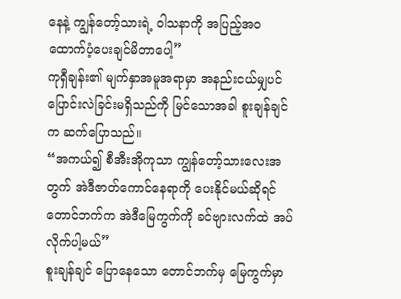နေနဲ့ ကျွန်တော့်သားရဲ့ ဝါသနာကို အပြည့်အဝ ထောက်ပံ့ပေးချင်မိတာပေါ့”
ကုရှီချန်း၏ မျက်နှာအမူအရာမှာ အနည်းငယ်မျှပင် ပြောင်းလဲခြင်းမရှိသည်ကို မြင်သောအခါ စူးချန်ချင်က ဆက်ပြောသည်။
“အကယ်၍ စီအီးအိုကုသာ ကျွန်တော့်သားလေးအတွက် အဲဒီဇာတ်ကောင်နေရာကို ပေးနိုင်မယ်ဆိုရင် တောင်ဘက်က အဲဒီမြေကွက်ကို ခင်ဗျားလက်ထဲ အပ်လိုက်ပါ့မယ်”
စူးချန်ချင် ပြောနေသော တောင်ဘက်မှ မြေကွက်မှာ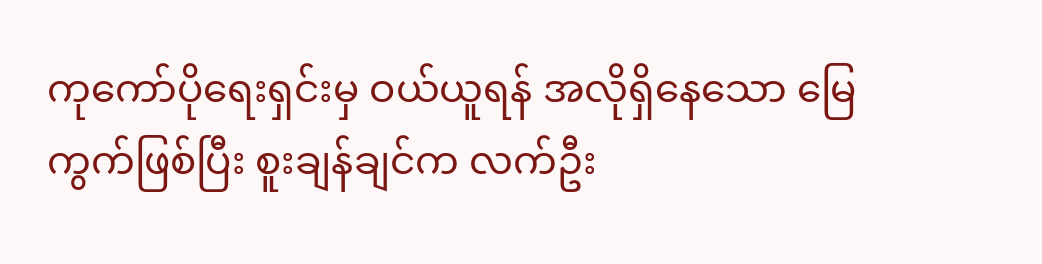ကုကော်ပိုရေးရှင်းမှ ဝယ်ယူရန် အလိုရှိနေသော မြေကွက်ဖြစ်ပြီး စူးချန်ချင်က လက်ဦး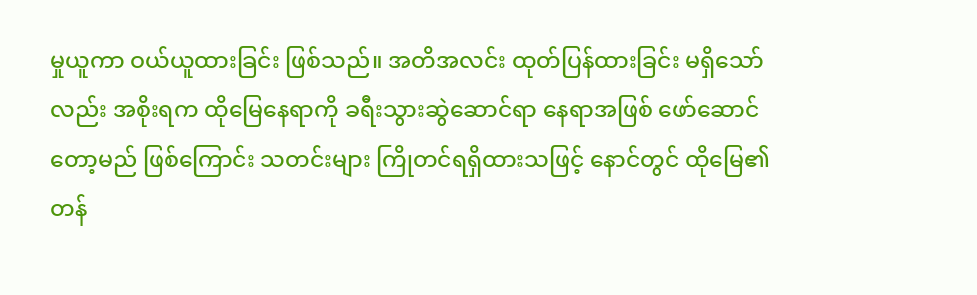မှုယူကာ ဝယ်ယူထားခြင်း ဖြစ်သည်။ အတိအလင်း ထုတ်ပြန်ထားခြင်း မရှိသော်လည်း အစိုးရက ထိုမြေနေရာကို ခရီးသွားဆွဲဆောင်ရာ နေရာအဖြစ် ဖော်ဆောင်တော့မည် ဖြစ်ကြောင်း သတင်းများ ကြိုတင်ရရှိထားသဖြင့် နောင်တွင် ထိုမြေ၏တန်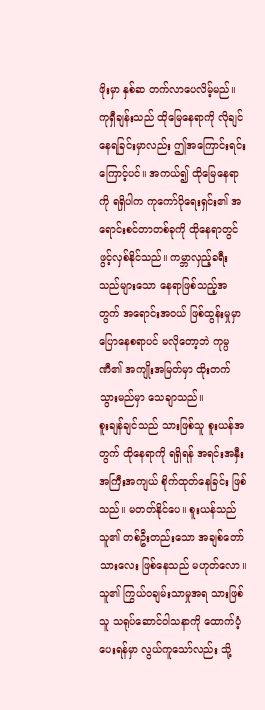ဖိုးမှာ နှစ်ဆ တက်လာပေလိမ့်မည်။
ကုရှီချန်းသည် ထိုမြေနေရာကို လိုချင်နေရခြင်းမှာလည်း ဤအကြောင်းရင်းကြောင့်ပင်။ အကယ်၍ ထိုမြေနေရာကို ရရှိပါက ကုကော်ပိုရေးရှင်း၏ အရောင်းစင်တာတစ်ခုကို ထိုနေရာတွင် ဖွင့်လှစ်နိုင်သည်။ ကမ္ဘာလှည့်ခရီးသည်များသော နေရာဖြစ်သည့်အတွက် အရောင်းအဝယ် ဖြစ်ထွန်းမှုမှာ ပြောနေစရာပင် မလိုတော့ဘဲ ကုမ္ပဏီ၏ အကျိုးအမြတ်မှာ ထိုးတက်သွားမည်မှာ သေချာသည်။
စူးချန်ချင်သည် သားဖြစ်သူ စူးယန်အတွက် ထိုနေရာကို ရရှိရန် အရင်းအနှီး အကြီးအကျယ် စိုက်ထုတ်နေခြင်း ဖြစ်သည်။ မတတ်နိုင်ပေ။ စူးယန်သည် သူ၏ တစ်ဦးတည်းသော အချစ်တော်သားလေး ဖြစ်နေသည် မဟုတ်လော။
သူ၏ ကြွယ်ဝချမ်းသာမှုအရ သားဖြစ်သူ သရုပ်ဆောင်ဝါသနာကို ထောက်ပံ့ပေးရန်မှာ လွယ်ကူသော်လည်း သို့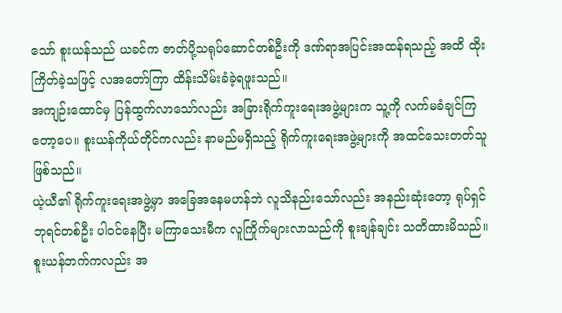သော် စူးယန်သည် ယခင်က ဇာတ်ပို့သရုပ်ဆောင်တစ်ဦးကို ဒဏ်ရာအပြင်းအထန်ရသည့် အထိ ထိုးကြိတ်ခဲ့သဖြင့် လအတော်ကြာ ထိန်းသိမ်းခံခဲ့ရဖူးသည်။
အကျဉ်းထောင်မှ ပြန်ထွက်လာသော်လည်း အခြားရိုက်ကူးရေးအဖွဲ့များက သူ့ကို လက်မခံချင်ကြတော့ပေ။ စူးယန်ကိုယ်တိုင်ကလည်း နာမည်မရှိသည့် ရိုက်ကူးရေးအဖွဲ့များကို အထင်သေးတတ်သူ ဖြစ်သည်။
ယဲ့ယီ၏ ရိုက်ကူးရေးအဖွဲ့မှာ အခြေအနေမဟန်ဘဲ လူသိနည်းသော်လည်း အနည်းဆုံးတော့ ရုပ်ရှင်ဘုရင်တစ်ဦး ပါဝင်နေပြီး မကြာသေးမီက လူကြိုက်များလာသည်ကို စူးချန်ချင်း သတိထားမိသည်။ စူးယန်ဘက်ကလည်း အ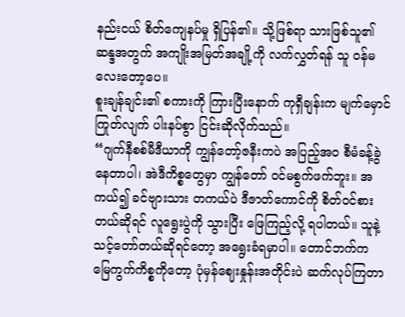နည်းငယ် စိတ်ကျေနပ်မှု ရှိပြန်၏။ သို့ဖြစ်ရာ သားဖြစ်သူ၏ ဆန္ဒအတွက် အကျိုးအမြတ်အချို့ကို လက်လွှတ်ရန် သူ ဝန်မလေးတော့ပေ။
စူးချန်ချင်း၏ စကားကို ကြားပြီးနောက် ကုရှီချန်းက မျက်မှောင်ကြုတ်လျက် ပါးနပ်စွာ ငြင်းဆိုလိုက်သည်။
“ဂျက်နီစစ်မီဒီယာကို ကျွန်တော့်ဇနီးကပဲ အပြည့်အဝ စီမံခန့်ခွဲနေတာပါ၊ အဲဒီကိစ္စတွေမှာ ကျွန်တော် ဝင်မစွက်ဖက်ဘူး။ အကယ်၍ ခင်ဗျားသား တကယ်ပဲ ဒီဇာတ်ကောင်ကို စိတ်ဝင်စားတယ်ဆိုရင် လူရွေးပွဲကို သွားပြီး ဖြေကြည့်လို့ ရပါတယ်။ သူနဲ့ သင့်တော်တယ်ဆိုရင်တော့ အရွေးခံရမှာပါ။ တောင်ဘက်က မြေကွက်ကိစ္စကိုတော့ ပုံမှန်ဈေးနှုန်းအတိုင်းပဲ ဆက်လုပ်ကြတာ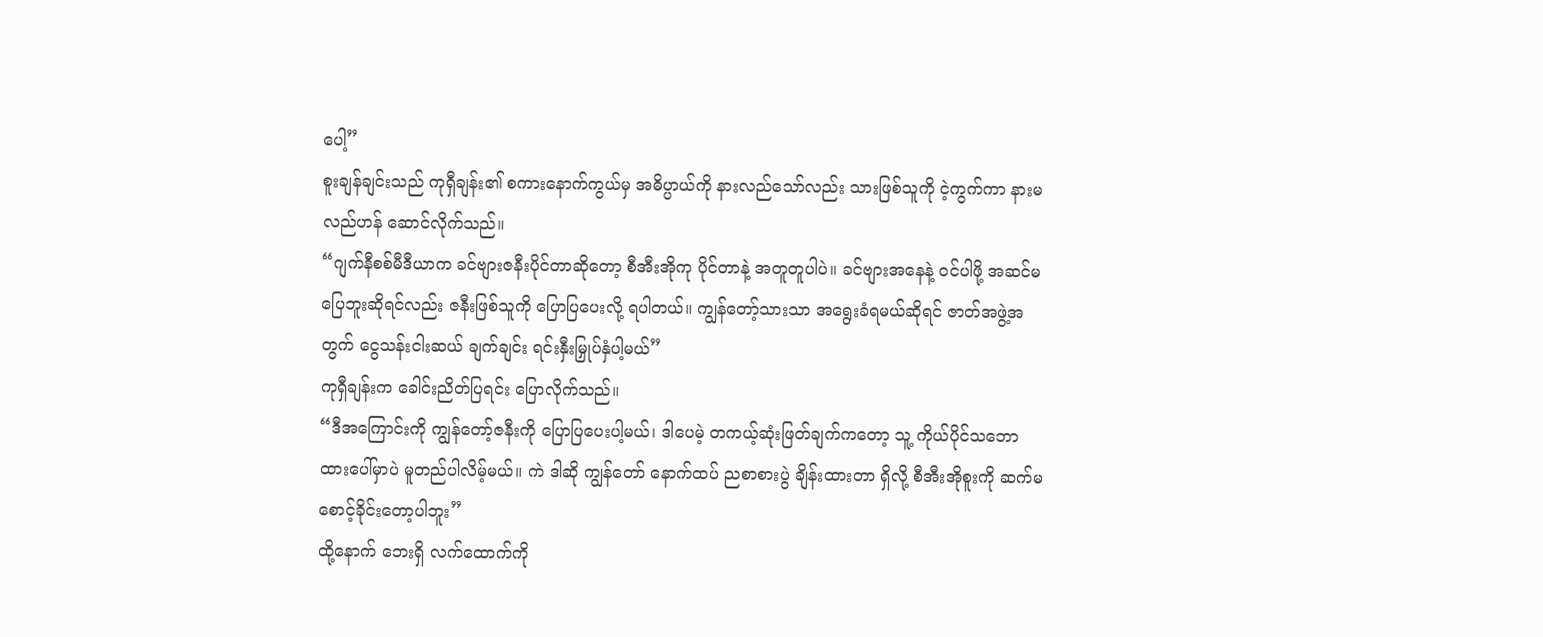ပေါ့”
စူးချန်ချင်းသည် ကုရှီချန်း၏ စကားနောက်ကွယ်မှ အဓိပ္ပာယ်ကို နားလည်သော်လည်း သားဖြစ်သူကို ငဲ့ကွက်ကာ နားမလည်ဟန် ဆောင်လိုက်သည်။
“ဂျက်နီစစ်မီဒီယာက ခင်ဗျားဇနီးပိုင်တာဆိုတော့ စီအီးအိုကု ပိုင်တာနဲ့ အတူတူပါပဲ။ ခင်ဗျားအနေနဲ့ ဝင်ပါဖို့ အဆင်မပြေဘူးဆိုရင်လည်း ဇနီးဖြစ်သူကို ပြောပြပေးလို့ ရပါတယ်။ ကျွန်တော့်သားသာ အရွေးခံရမယ်ဆိုရင် ဇာတ်အဖွဲ့အတွက် ငွေသန်းငါးဆယ် ချက်ချင်း ရင်းနှီးမြှုပ်နှံပါ့မယ်”
ကုရှီချန်းက ခေါင်းညိတ်ပြရင်း ပြောလိုက်သည်။
“ဒီအကြောင်းကို ကျွန်တော့်ဇနီးကို ပြောပြပေးပါ့မယ်၊ ဒါပေမဲ့ တကယ့်ဆုံးဖြတ်ချက်ကတော့ သူ့ ကိုယ်ပိုင်သဘောထားပေါ်မှာပဲ မူတည်ပါလိမ့်မယ်။ ကဲ ဒါဆို ကျွန်တော် နောက်ထပ် ညစာစားပွဲ ချိန်းထားတာ ရှိလို့ စီအီးအိုစူးကို ဆက်မစောင့်ခိုင်းတော့ပါဘူး”
ထို့နောက် ဘေးရှိ လက်ထောက်ကို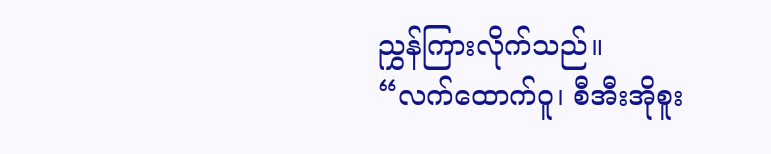ညွှန်ကြားလိုက်သည်။
“လက်ထောက်ဝူ၊ စီအီးအိုစူး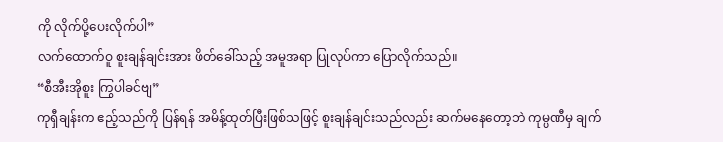ကို လိုက်ပို့ပေးလိုက်ပါ”
လက်ထောက်ဝူ စူးချန်ချင်းအား ဖိတ်ခေါ်သည့် အမူအရာ ပြုလုပ်ကာ ပြောလိုက်သည်။
“စီအီးအိုစူး ကြွပါခင်ဗျ”
ကုရှီချန်းက ဧည့်သည်ကို ပြန်ရန် အမိန့်ထုတ်ပြီးဖြစ်သဖြင့် စူးချန်ချင်းသည်လည်း ဆက်မနေတော့ဘဲ ကုမ္ပဏီမှ ချက်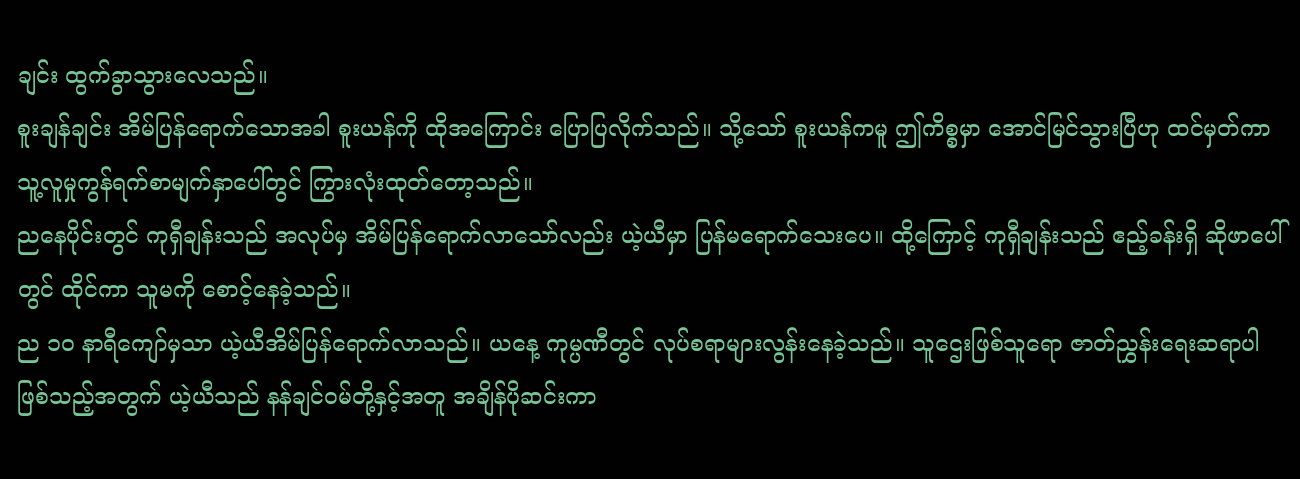ချင်း ထွက်ခွာသွားလေသည်။
စူးချန်ချင်း အိမ်ပြန်ရောက်သောအခါ စူးယန်ကို ထိုအကြောင်း ပြောပြလိုက်သည်။ သို့သော် စူးယန်ကမူ ဤကိစ္စမှာ အောင်မြင်သွားပြီဟု ထင်မှတ်ကာ သူ့လူမှုကွန်ရက်စာမျက်နှာပေါ်တွင် ကြွားလုံးထုတ်တော့သည်။
ညနေပိုင်းတွင် ကုရှီချန်းသည် အလုပ်မှ အိမ်ပြန်ရောက်လာသော်လည်း ယဲ့ယီမှာ ပြန်မရောက်သေးပေ။ ထို့ကြောင့် ကုရှီချန်းသည် ဧည့်ခန်းရှိ ဆိုဖာပေါ်တွင် ထိုင်ကာ သူမကို စောင့်နေခဲ့သည်။
ည ၁၀ နာရီကျော်မှသာ ယဲ့ယီအိမ်ပြန်ရောက်လာသည်။ ယနေ့ ကုမ္ပဏီတွင် လုပ်စရာများလွန်းနေခဲ့သည်။ သူဌေးဖြစ်သူရော ဇာတ်ညွှန်းရေးဆရာပါ ဖြစ်သည့်အတွက် ယဲ့ယီသည် နန်ချင်ဝမ်တို့နှင့်အတူ အချိန်ပိုဆင်းကာ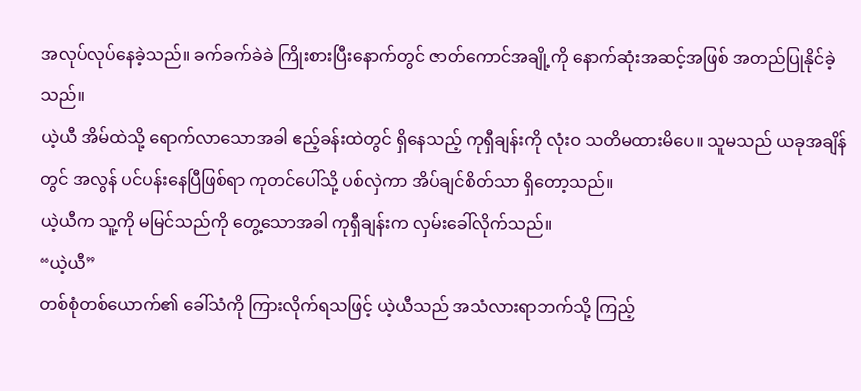အလုပ်လုပ်နေခဲ့သည်။ ခက်ခက်ခဲခဲ ကြိုးစားပြီးနောက်တွင် ဇာတ်ကောင်အချို့ကို နောက်ဆုံးအဆင့်အဖြစ် အတည်ပြုနိုင်ခဲ့သည်။
ယဲ့ယီ အိမ်ထဲသို့ ရောက်လာသောအခါ ဧည့်ခန်းထဲတွင် ရှိနေသည့် ကုရှီချန်းကို လုံးဝ သတိမထားမိပေ။ သူမသည် ယခုအချိန်တွင် အလွန် ပင်ပန်းနေပြီဖြစ်ရာ ကုတင်ပေါ်သို့ ပစ်လှဲကာ အိပ်ချင်စိတ်သာ ရှိတော့သည်။
ယဲ့ယီက သူ့ကို မမြင်သည်ကို တွေ့သောအခါ ကုရှီချန်းက လှမ်းခေါ်လိုက်သည်။
“ယဲ့ယီ”
တစ်စုံတစ်ယောက်၏ ခေါ်သံကို ကြားလိုက်ရသဖြင့် ယဲ့ယီသည် အသံလားရာဘက်သို့ ကြည့်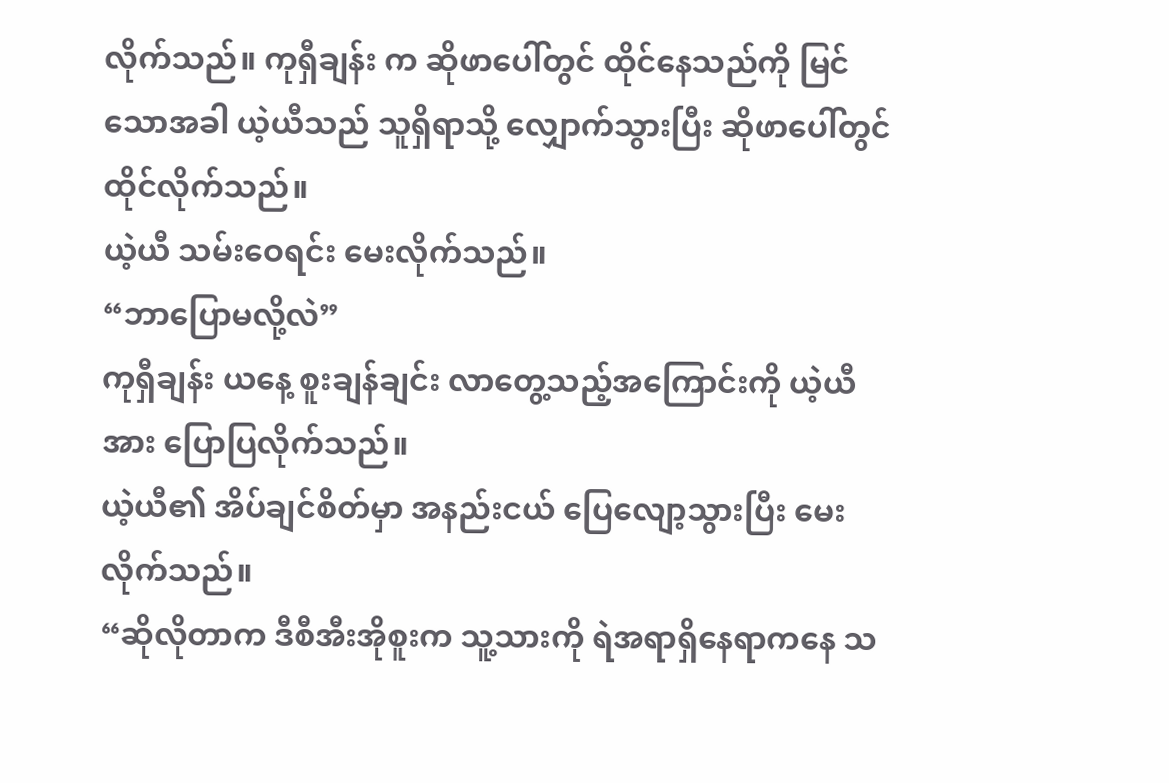လိုက်သည်။ ကုရှီချန်း က ဆိုဖာပေါ်တွင် ထိုင်နေသည်ကို မြင်သောအခါ ယဲ့ယီသည် သူရှိရာသို့ လျှောက်သွားပြီး ဆိုဖာပေါ်တွင် ထိုင်လိုက်သည်။
ယဲ့ယီ သမ်းဝေရင်း မေးလိုက်သည်။
“ဘာပြောမလို့လဲ”
ကုရှီချန်း ယနေ့ စူးချန်ချင်း လာတွေ့သည့်အကြောင်းကို ယဲ့ယီအား ပြောပြလိုက်သည်။
ယဲ့ယီ၏ အိပ်ချင်စိတ်မှာ အနည်းငယ် ပြေလျော့သွားပြီး မေးလိုက်သည်။
“ဆိုလိုတာက ဒီစီအီးအိုစူးက သူ့သားကို ရဲအရာရှိနေရာကနေ သ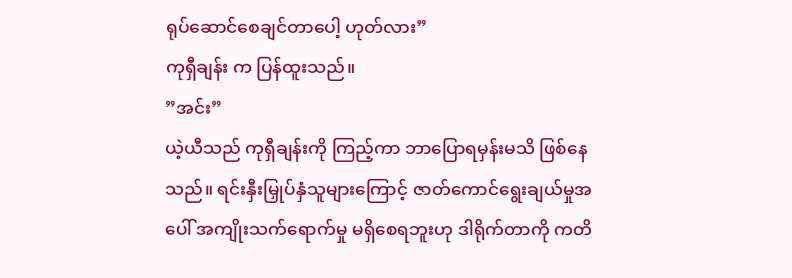ရုပ်ဆောင်စေချင်တာပေါ့ ဟုတ်လား”
ကုရှီချန်း က ပြန်ထူးသည်။
”အင်း”
ယဲ့ယီသည် ကုရှီချန်းကို ကြည့်ကာ ဘာပြောရမှန်းမသိ ဖြစ်နေသည်။ ရင်းနှီးမြှုပ်နှံသူများကြောင့် ဇာတ်ကောင်ရွေးချယ်မှုအပေါ် အကျိုးသက်ရောက်မှု မရှိစေရဘူးဟု ဒါရိုက်တာကို ကတိ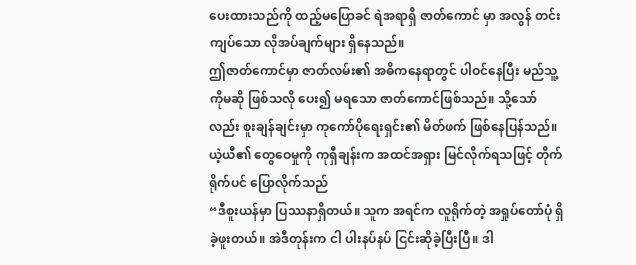ပေးထားသည်ကို ထည့်မပြောခင် ရဲအရာရှိ ဇာတ်ကောင် မှာ အလွန် တင်းကျပ်သော လိုအပ်ချက်များ ရှိနေသည်။
ဤဇာတ်ကောင်မှာ ဇာတ်လမ်း၏ အဓိကနေရာတွင် ပါဝင်နေပြီး မည်သူ့ကိုမဆို ဖြစ်သလို ပေး၍ မရသော ဇာတ်ကောင်ဖြစ်သည်။ သို့သော်လည်း စူးချန်ချင်းမှာ ကုကော်ပိုရေးရှင်း၏ မိတ်ဖက် ဖြစ်နေပြန်သည်။
ယဲ့ယီ၏ တွေဝေမှုကို ကုရှီချန်းက အထင်အရှား မြင်လိုက်ရသဖြင့် တိုက်ရိုက်ပင် ပြောလိုက်သည်
“ဒီစူးယန်မှာ ပြဿနာရှိတယ်။ သူက အရင်က လူရိုက်တဲ့ အရှုပ်တော်ပုံ ရှိခဲ့ဖူးတယ်။ အဲဒီတုန်းက ငါ ပါးနပ်နပ် ငြင်းဆိုခဲ့ပြီးပြီ။ ဒါ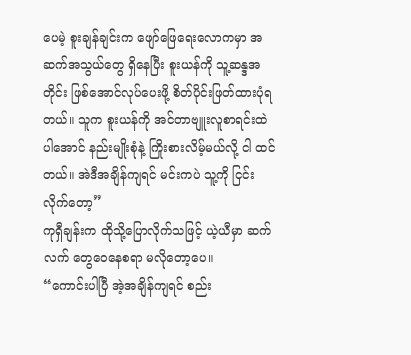ပေမဲ့ စူးချန်ချင်းက ဖျော်ဖြေရေးလောကမှာ အဆက်အသွယ်တွေ ရှိနေပြီး စူးယန်ကို သူ့ဆန္ဒအတိုင်း ဖြစ်အောင်လုပ်ပေးဖို့ စိတ်ပိုင်းဖြတ်ထားပုံရတယ်။ သူက စူးယန်ကို အင်တာဗျူးလူစာရင်းထဲ ပါအောင် နည်းမျိုးစုံနဲ့ ကြိုးစားလိမ့်မယ်လို့ ငါ ထင်တယ်။ အဲဒီအချိန်ကျရင် မင်းကပဲ သူ့ကို ငြင်းလိုက်တော့”
ကုရှီချန်းက ထိုသို့ပြောလိုက်သဖြင့် ယဲ့ယီမှာ ဆက်လက် တွေဝေနေစရာ မလိုတော့ပေ။
“ကောင်းပါပြီ အဲ့အချိန်ကျရင် စည်း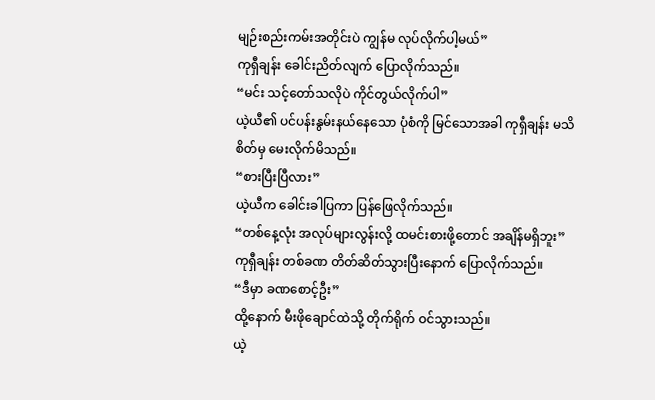မျဉ်းစည်းကမ်းအတိုင်းပဲ ကျွန်မ လုပ်လိုက်ပါ့မယ်”
ကုရှီချန်း ခေါင်းညိတ်လျက် ပြောလိုက်သည်။
“မင်း သင့်တော်သလိုပဲ ကိုင်တွယ်လိုက်ပါ”
ယဲ့ယီ၏ ပင်ပန်းနွမ်းနယ်နေသော ပုံစံကို မြင်သောအခါ ကုရှီချန်း မသိစိတ်မှ မေးလိုက်မိသည်။
“စားပြီးပြီလား”
ယဲ့ယီက ခေါင်းခါပြကာ ပြန်ဖြေလိုက်သည်။
“တစ်နေ့လုံး အလုပ်များလွန်းလို့ ထမင်းစားဖို့တောင် အချိန်မရှိဘူး”
ကုရှီချန်း တစ်ခဏ တိတ်ဆိတ်သွားပြီးနောက် ပြောလိုက်သည်။
“ဒီမှာ ခဏစောင့်ဦး”
ထို့နောက် မီးဖိုချောင်ထဲသို့ တိုက်ရိုက် ဝင်သွားသည်။
ယဲ့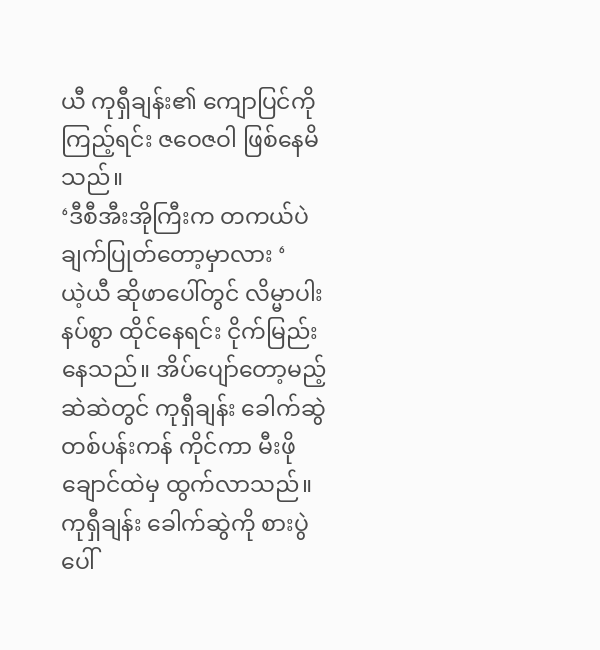ယီ ကုရှီချန်း၏ ကျောပြင်ကို ကြည့်ရင်း ဇဝေဇဝါ ဖြစ်နေမိသည်။
‘ဒီစီအီးအိုကြီးက တကယ်ပဲ ချက်ပြုတ်တော့မှာလား ‘
ယဲ့ယီ ဆိုဖာပေါ်တွင် လိမ္မာပါးနပ်စွာ ထိုင်နေရင်း ငိုက်မြည်းနေသည်။ အိပ်ပျော်တော့မည့် ဆဲဆဲတွင် ကုရှီချန်း ခေါက်ဆွဲတစ်ပန်းကန် ကိုင်ကာ မီးဖိုချောင်ထဲမှ ထွက်လာသည်။
ကုရှီချန်း ခေါက်ဆွဲကို စားပွဲပေါ်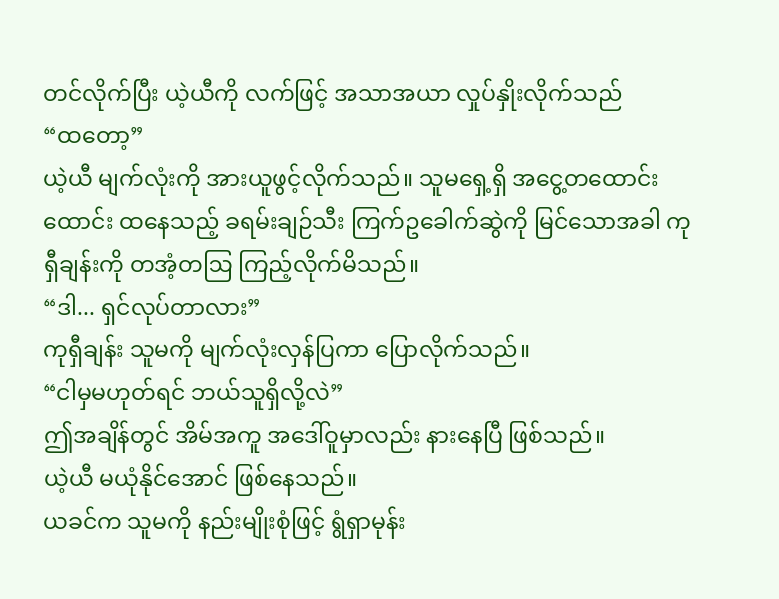တင်လိုက်ပြီး ယဲ့ယီကို လက်ဖြင့် အသာအယာ လှုပ်နှိုးလိုက်သည်
“ထတော့”
ယဲ့ယီ မျက်လုံးကို အားယူဖွင့်လိုက်သည်။ သူမရှေ့ရှိ အငွေ့တထောင်းထောင်း ထနေသည့် ခရမ်းချဉ်သီး ကြက်ဥခေါက်ဆွဲကို မြင်သောအခါ ကုရှီချန်းကို တအံ့တဩ ကြည့်လိုက်မိသည်။
“ဒါ... ရှင်လုပ်တာလား”
ကုရှီချန်း သူမကို မျက်လုံးလှန်ပြကာ ပြောလိုက်သည်။
“ငါမှမဟုတ်ရင် ဘယ်သူရှိလို့လဲ”
ဤအချိန်တွင် အိမ်အကူ အဒေါ်ဝူမှာလည်း နားနေပြီ ဖြစ်သည်။
ယဲ့ယီ မယုံနိုင်အောင် ဖြစ်နေသည်။
ယခင်က သူမကို နည်းမျိုးစုံဖြင့် ရွံရှာမုန်း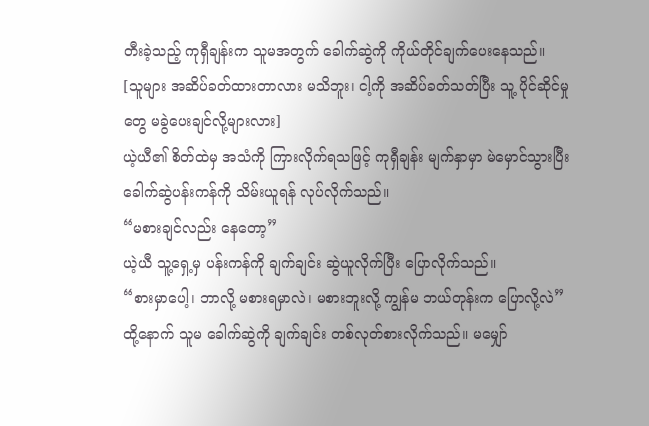တီးခဲ့သည့် ကုရှီချန်းက သူမအတွက် ခေါက်ဆွဲကို ကိုယ်တိုင်ချက်ပေးနေသည်။
[သူများ အဆိပ်ခတ်ထားတာလား မသိဘူး၊ ငါ့ကို အဆိပ်ခတ်သတ်ပြီး သူ့ ပိုင်ဆိုင်မှုတွေ မခွဲပေးချင်လို့များလား]
ယဲ့ယီ၏ စိတ်ထဲမှ အသံကို ကြားလိုက်ရသဖြင့် ကုရှီချန်း မျက်နှာမှာ မဲမှောင်သွားပြီး ခေါက်ဆွဲပန်းကန်ကို သိမ်းယူရန် လုပ်လိုက်သည်။
“မစားချင်လည်း နေတော့”
ယဲ့ယီ သူ့ရှေ့မှ ပန်းကန်ကို ချက်ချင်း ဆွဲယူလိုက်ပြီး ပြောလိုက်သည်။
“စားမှာပေါ့၊ ဘာလို့ မစားရမှာလဲ၊ မစားဘူးလို့ ကျွန်မ ဘယ်တုန်းက ပြောလို့လဲ”
ထို့နောက် သူမ ခေါက်ဆွဲကို ချက်ချင်း တစ်လုတ်စားလိုက်သည်။ မမျှော်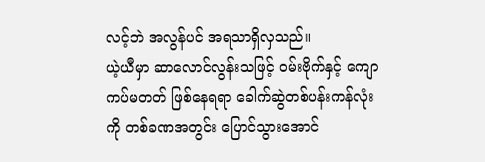လင့်ဘဲ အလွန်ပင် အရသာရှိလှသည်။
ယဲ့ယီမှာ ဆာလောင်လွန်းသဖြင့် ဝမ်းဗိုက်နှင့် ကျောကပ်မတတ် ဖြစ်နေရရာ ခေါက်ဆွဲတစ်ပန်းကန်လုံးကို တစ်ခဏအတွင်း ပြောင်သွားအောင်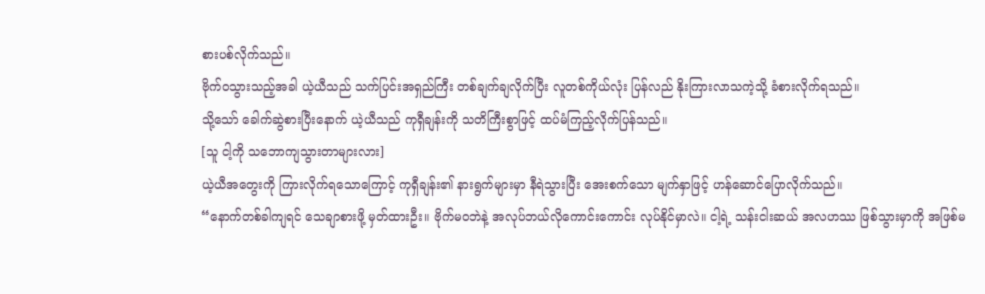စားပစ်လိုက်သည်။
ဗိုက်ဝသွားသည့်အခါ ယဲ့ယီသည် သက်ပြင်းအရှည်ကြီး တစ်ချက်ချလိုက်ပြီး လူတစ်ကိုယ်လုံး ပြန်လည် နိုးကြားလာသကဲ့သို့ ခံစားလိုက်ရသည်။
သို့သော် ခေါက်ဆွဲစားပြီးနောက် ယဲ့ယီသည် ကုရှီချန်းကို သတိကြီးစွာဖြင့် ထပ်မံကြည့်လိုက်ပြန်သည်။
[သူ ငါ့ကို သဘောကျသွားတာများလား]
ယဲ့ယီအတွေးကို ကြားလိုက်ရသောကြောင့် ကုရှီချန်း၏ နားရွက်များမှာ နီရဲသွားပြီး အေးစက်သော မျက်နှာဖြင့် ဟန်ဆောင်ပြောလိုက်သည်။
“နောက်တစ်ခါကျရင် သေချာစားဖို့ မှတ်ထားဦး။ ဗိုက်မဝဘဲနဲ့ အလုပ်ဘယ်လိုကောင်းကောင်း လုပ်နိုင်မှာလဲ။ ငါ့ရဲ့ သန်းငါးဆယ် အလဟဿ ဖြစ်သွားမှာကို အဖြစ်မ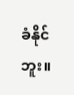ခံနိုင်ဘူး။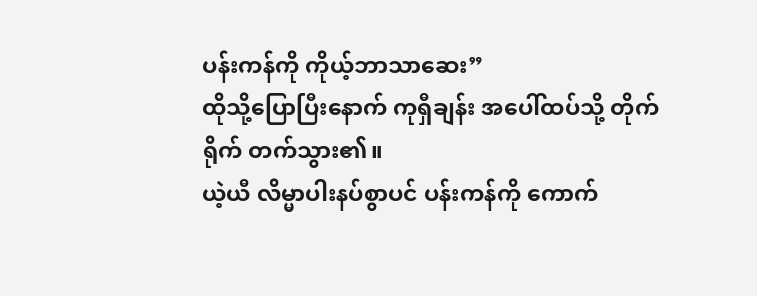ပန်းကန်ကို ကိုယ့်ဘာသာဆေး”
ထိုသို့ပြောပြီးနောက် ကုရှီချန်း အပေါ်ထပ်သို့ တိုက်ရိုက် တက်သွား၏။
ယဲ့ယီ လိမ္မာပါးနပ်စွာပင် ပန်းကန်ကို ကောက်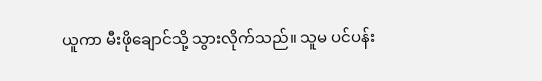ယူကာ မီးဖိုချောင်သို့ သွားလိုက်သည်။ သူမ ပင်ပန်း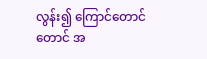လွန်း၍ ကြောင်တောင်တောင် အ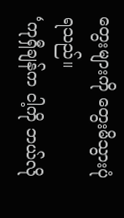တွေးများကို တွေးမိသွားပုံရသည်။
‘ကုရှီချန်က ငါ့ကို ဘယ်လို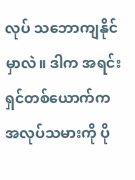လုပ် သဘောကျနိုင်မှာလဲ။ ဒါက အရင်းရှင်တစ်ယောက်က အလုပ်သမားကို ပို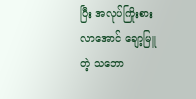ပြီး အလုပ်ကြိုးစားလာအောင် ချော့မြူတဲ့ သဘော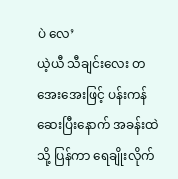ပဲ လေ’
ယဲ့ယီ သီချင်းလေး တအေးအေးဖြင့် ပန်းကန်ဆေးပြီးနောက် အခန်းထဲသို့ ပြန်ကာ ရေချိုးလိုက်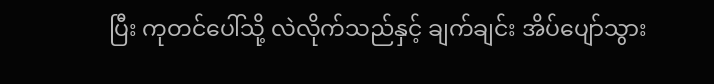ပြီး ကုတင်ပေါ်သို့ လဲလိုက်သည်နှင့် ချက်ချင်း အိပ်ပျော်သွား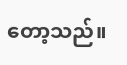တော့သည်။